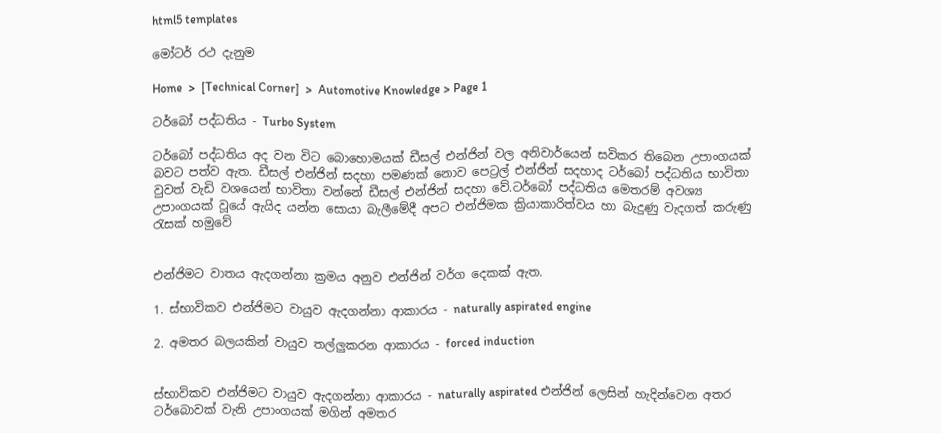html5 templates

මෝටර් රථ දැනුම

Home  >  [Technical Corner]  >  Automotive Knowledge > Page 1

ටර්බෝ පද්ධතිය - Turbo System

ටර්බෝ පද්ධතිය අද වන විට බොහොමයක් ඩීසල් එන්ජින් වල අනිවාර්යෙන් සවිකර තිබෙන උපාංගයක් බවට පත්ව ඇත. ඩීසල් එන්ජින් සදහා පමණක් නොව පෙට්‍රල් එන්ජින් සදහාද ටර්බෝ පද්ධතිය භාවිතා වුවත් වැඩි වශයෙන් භාවිතා වන්නේ ඩීසල් එන්ජින් සදහා වේ.ටර්බෝ පද්ධතිය මෙතරම් අවශ්‍ය උපාංගයක් වූයේ ඇයිද යන්න සොයා බැලීමේදී අපට එන්ජිමක ක්‍රියාකාරිත්වය හා බැදුණු වැදගත් කරුණු රැසක් හමුවේ


එන්ජිමට වාතය ඇදගන්නා ක්‍රමය අනුව එන්ජින් වර්ග දෙකක් ඇත.

1. ස්භාවිකව එන්ජිමට වායුව ඇදගන්නා ආකාරය - naturally aspirated engine

2. අමතර බලයකින් වායුව තල්ලුකරන ආකාරය - forced induction


ස්භාවිකව එන්ජිමට වායුව ඇදගන්නා ආකාරය - naturally aspirated එන්ජින් ලෙසින් හැදින්වෙන අතර ටර්බොවක් වැනි උපාංගයක් මගින් අමතර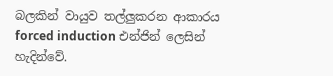බලකින් වායුව තල්ලුකරන ආකාරය forced induction එන්ජින් ලෙසින් හැදින්වේ.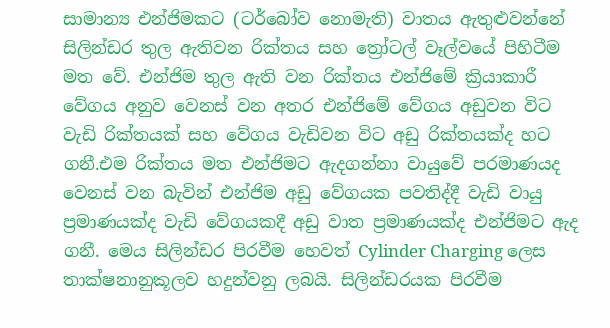සාමාන්‍ය එන්ජිමකට (ටර්බෝව නොමැති) වාතය ඇතුළුවන්නේ සිලින්ඩර තුල ඇතිවන රික්තය සහ ත්‍රෝටල් වෑල්වයේ පිහිටීම මත වේ. එන්ජිම තුල ඇති වන රික්තය එන්ජිමේ ක්‍රියාකාරී වේගය අනුව වෙනස් වන අතර එන්ජිමේ වේගය අඩුවන විට වැඩි රික්තයක් සහ වේගය වැඩිවන විට අඩු රික්තයක්ද හට ගනී.එම රික්තය මත එන්ජිමට ඇදගන්නා වායුවේ පරමාණයද වෙනස් වන බැවින් එන්ජිම අඩු වේගයක පවතිද්දී වැඩි වායු ප්‍රමාණයක්ද වැඩි වේගයකදී අඩු වාත ප්‍රමාණයක්ද එන්ජිමට ඇද ගනී. මෙය සිලින්ඩර පිරවීම හෙවත් Cylinder Charging ලෙස තාක්ෂනානුකූලව හදුන්වනු ලබයි. සිලින්ඩරයක පිරවීම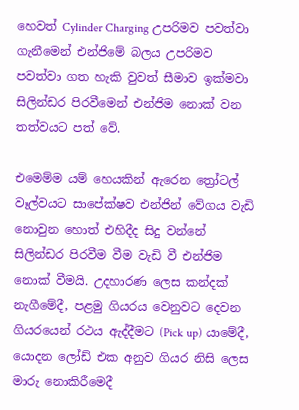හෙවත් Cylinder Charging උපරිමව පවත්වා ගැනීමෙන් එන්ජිමේ බලය උපරිමව පවත්වා ගත හැකි වුවත් සීමාව ඉක්මවා සිලින්ඩර පිරවීමෙන් එන්ජිම නොක් වන තත්වයට පත් වේ.

එමෙම්ම යම් හෙයකින් ඇරෙන ත්‍රෝටල් වෑල්වයට සාපේක්ෂව එන්ජින් වේගය වැඩි නොවුන හොත් එහිදීද සිදු වන්නේ සිලින්ඩර පිරවීම වීම වැඩි වී එන්ජිම නොක් වීමයි. උදහාරණ ලෙස කන්දක් නැගීමේදී, පළමු ගියරය වෙනුවට දෙවන ගියරයෙන් රථය ඇද්දීමට (Pick up) යාමේදී, යොදන ලෝඩ් එක අනුව ගියර නිසි ලෙස මාරු නොකිරීමෙදී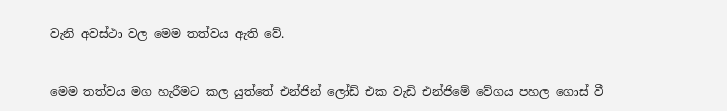වැනි අවස්ථා වල මෙම තත්වය ඇති වේ.


මෙම තත්වය මග හැරීමට කල යුත්තේ එන්ජින් ලෝඩ් එක වැඩි එන්ජිමේ වේගය පහල ගොස් වී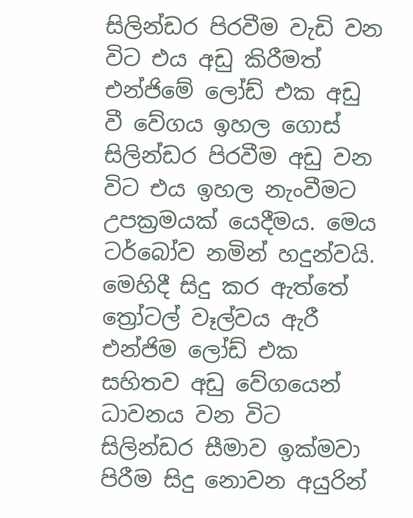සිලින්ඩර පිරවීම වැඩි වන විට එය අඩු කිරීමත් එන්ජිමේ ලෝඩ් එක අඩු වී වේගය ඉහල ගොස් සිලින්ඩර පිරවීම අඩු වන විට එය ඉහල නැංවීමට උපක්‍රමයක් යෙදීමය. මෙය ටර්බෝව නමින් හදුන්වයි. මෙහිදී සිදු කර ඇත්තේ ත්‍රෝටල් වෑල්වය ඇරී එන්ජිම ලෝඩ් එක සහිතව අඩු වේගයෙන් ධාවනය වන විට සිලින්ඩර සීමාව ඉක්මවා පිරීම සිදු නොවන අයුරින්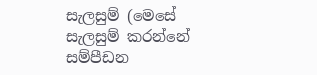සැලසුම් (මෙසේ සැලසුම් කරන්නේ සම්පීඩන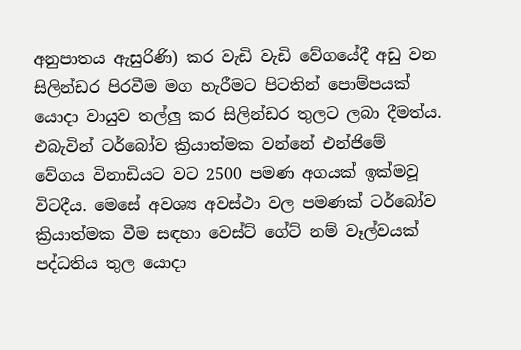අනුපාතය ඇසුරිණි) කර වැඩි වැඩි වේගයේදී අඩු වන සිලින්ඩර පිරවීම මග හැරීමට පිටතින් පොම්පයක් යොදා වායුව තල්ලු කර සිලින්ඩර තුලට ලබා දීමත්ය. එබැවින් ටර්බෝව ක්‍රියාත්මක වන්නේ එන්ජිමේ වේගය විනාඩියට වට 2500 පමණ අගයක් ඉක්මවූ විටදීය. මෙසේ අවශ්‍ය අවස්ථා වල පමණක් ටර්බෝව ක්‍රියාත්මක වීම සඳහා වෙස්ට් ගේට් නම් වෑල්වයක් පද්ධතිය තුල යොදා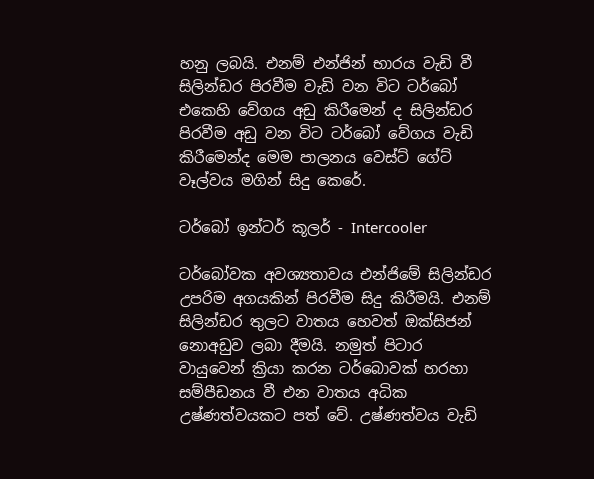හනු ලබයි. එනම් එන්ජින් භාරය වැඩි වී සිලින්ඩර පිරවීම වැඩි වන විට ටර්බෝ එකෙහි වේගය අඩු කිරීමෙන් ද සිලින්ඩර පිරවීම අඩු වන විට ටර්බෝ වේගය වැඩි කිරීමෙන්ද මෙම පාලනය වෙස්ට් ගේට් වෑල්වය මගින් සිදු කෙරේ.

ටර්බෝ ඉන්ටර් කූලර් - Intercooler

ටර්බෝවක අවශ්‍යතාවය එන්ජිමේ සිලින්ඩර උපරිම අගයකින් පිරවීම සිදු කිරීමයි. එනම් සිලින්ඩර තුලට වාතය හෙවත් ඔක්සිජන් නොඅඩුව ලබා දීමයි. නමුත් පිටාර වායුවෙන් ක්‍රියා කරන ටර්බොවක් හරහා සම්පීඩනය වී එන වාතය අධික උෂ්ණත්වයකට පත් වේ. උෂ්ණත්වය වැඩි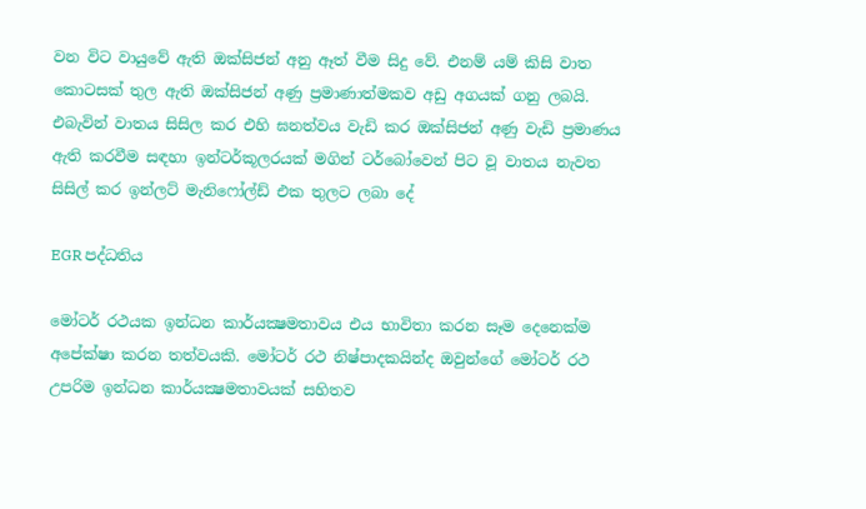වන විට වායුවේ ඇති ඔක්සිජන් අනු ඈත් වීම සිදු වේ. එනම් යම් කිසි වාත කොටසක් තුල ඇති ඔක්සිජන් අණු ප්‍රමාණාත්මකව අඩු අගයක් ගනු ලබයි. එබැවින් වාතය සිසිල කර එහි ඝනත්වය වැඩි කර ඔක්සිජන් අණු වැඩි ප්‍රමාණය ඇති කරවීම සඳහා ඉන්ටර්කූලරයක් මගින් ටර්බෝවෙන් පිට වූ වාතය නැවත සිසිල් කර ඉන්ලට් මැනිෆෝල්ඩ් එක තුලට ලබා දේ

EGR පද්ධතිය

මෝටර් රථයක ඉන්ධන කාර්යක්‍ෂමතාවය එය භාවිතා කරන සෑම දෙනෙක්ම අපේක්ෂා කරන තත්වයකි. මෝටර් රථ නිෂ්පාදකයින්ද ඔවුන්ගේ මෝටර් රථ උපරිම ඉන්ධන කාර්යක්‍ෂමතාවයක් සහිතව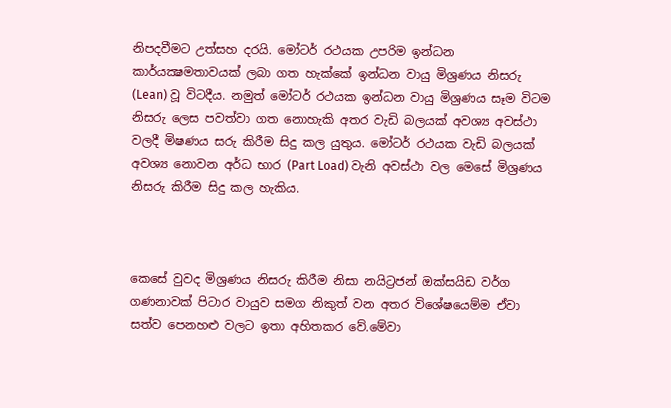නිපදවීමට උත්සහ දරයි. මෝටර් රථයක උපරිම ඉන්ධන කාර්යක්‍ෂමතාවයක් ලබා ගත හැක්කේ ඉන්ධන වායු මිශ්‍රණය නිසරු (Lean) වූ විටදීය. නමුත් මෝටර් රථයක ඉන්ධන වායු මිශ්‍රණය සෑම විටම නිසරු ලෙස පවත්වා ගත නොහැකි අතර වැඩි බලයක් අවශ්‍ය අවස්ථා වලදී මිෂණය සරු කිරීම සිදු කල යුතුය. මෝටර් රථයක වැඩි බලයක් අවශ්‍ය නොවන අර්ධ භාර (Part Load) වැනි අවස්ථා වල මෙසේ මිශ්‍රණය නිසරු කිරීම සිදු කල හැකිය.



කෙසේ වුවද මිශ්‍රණය නිසරු කිරීම නිසා නයිට්‍රජන් ඔක්සයිඩ වර්ග ගණනාවක් පිටාර වායුව සමග නිකුත් වන අතර විශේෂයෙම්ම ඒවා සත්ව පෙනහළු වලට ඉතා අහිතකර වේ.මේවා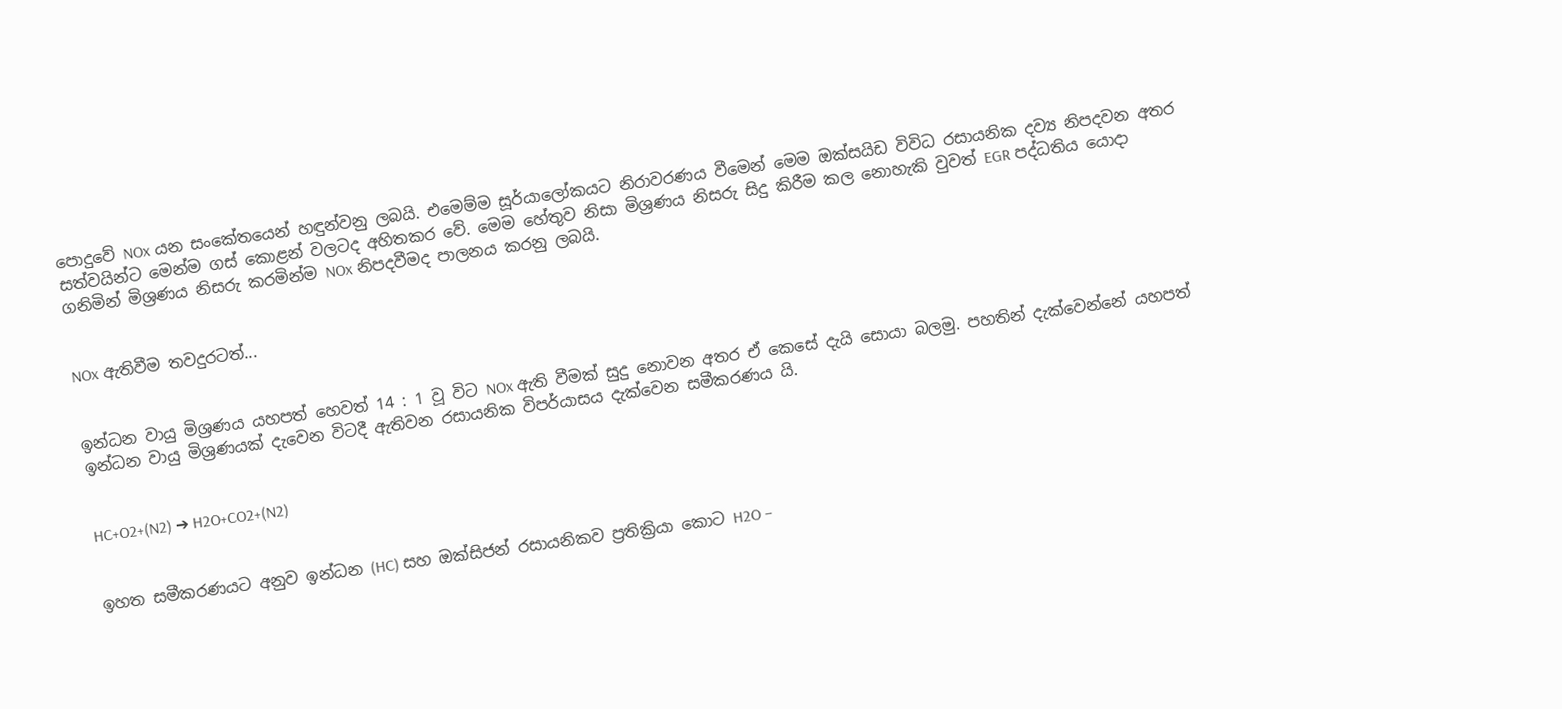පොදුවේ NOx යන සංකේතයෙන් හඳුන්වනු ලබයි. එමෙම්ම සූර්යාලෝකයට නිරාවරණය වීමෙන් මෙම ඔක්සයිඩ විවිධ රසායනික දව්‍ය නිපදවන අතර සත්වයින්ට මෙන්ම ගස් කොළන් වලටද අහිතකර වේ. මෙම හේතුව නිසා මිශ්‍රණය නිසරු සිදු කිරීම කල නොහැකි වුවත් EGR පද්ධතිය යොදා ගනිමින් මිශ්‍රණය නිසරු කරමින්ම NOx නිපදවීමද පාලනය කරනු ලබයි.


NOx ඇතිවීම තවදුරටත්...


ඉන්ධන වායු මිශ්‍රණය යහපත් හෙවත් 14 : 1 වූ විට NOx ඇති වීමක් සුදු නොවන අතර ඒ කෙසේ දැයි සොයා බලමු. පහතින් දැක්වෙන්නේ යහපත් ඉන්ධන වායු මිශ්‍රණයක් දැවෙන විටදී ඇතිවන රසායනික විපර්යාසය දැක්වෙන සමීකරණය යි.


HC+O2+(N2) ➔ H2O+CO2+(N2)


ඉහත සමීකරණයට අනුව ඉන්ධන (HC) සහ ඔක්සිජන් රසායනිකව ප්‍රතික්‍රියා කොට H2O –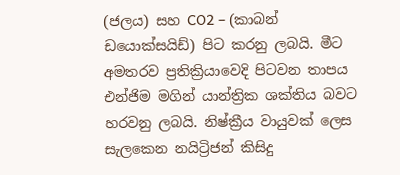(ජලය) සහ CO2 – (කාබන් ඩයොක්සයිඩ්) පිට කරනු ලබයි. මීට අමතරව ප්‍රතික්‍රියාවෙදි පිටවන තාපය එන්ජිම මගින් යාන්ත්‍රික ශක්තිය බවට හරවනු ලබයි. නිෂ්ක්‍රීය වායුවක් ලෙස සැලකෙන නයිට්‍රිජන් කිසිදු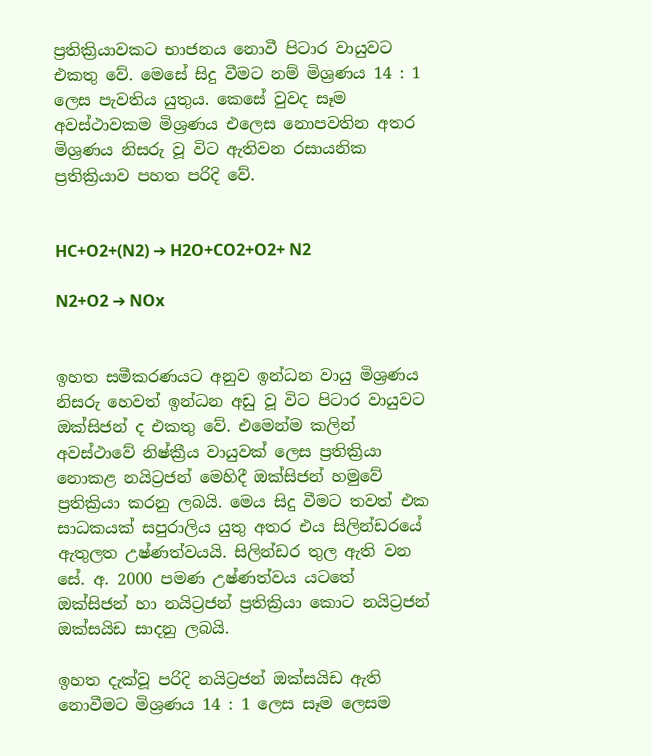ප්‍රතික්‍රියාවකට භාජනය නොවී පිටාර වායුවට එකතු වේ. මෙසේ සිදු වීමට නම් මිශ්‍රණය 14 : 1 ලෙස පැවතිය යුතුය. කෙසේ වුවද සෑම අවස්ථාවකම මිශ්‍රණය එලෙස නොපවතින අතර මිශ්‍රණය නිසරු වූ විට ඇතිවන රසායනික ප්‍රතික්‍රියාව පහත පරිදි වේ.


HC+O2+(N2) ➔ H2O+CO2+O2+ N2

N2+O2 ➔ NOx


ඉහත සමීකරණයට අනුව ඉන්ධන වායු මිශ්‍රණය නිසරු හෙවත් ඉන්ධන අඩු වූ විට පිටාර වායුවට ඔක්සිජන් ද එකතු වේ. එමෙන්ම කලින් අවස්ථාවේ නිෂ්ක්‍රීය වායුවක් ලෙස ප්‍රතික්‍රියා නොකළ නයිට්‍රජන් මෙහිදී ඔක්සිජන් හමුවේ ප්‍රතික්‍රියා කරනු ලබයි. මෙය සිදු වීමට තවත් එක සාධකයක් සපුරාලිය යුතු අතර එය සිලින්ඩරයේ ඇතුලත උෂ්ණත්වයයි. සිලින්ඩර තුල ඇති වන සේ. අ. 2000 පමණ උෂ්ණත්වය යටතේ ඔක්සිජන් හා නයිට්‍රජන් ප්‍රතික්‍රියා කොට නයිට්‍රජන් ඔක්සයිඩ සාදනු ලබයි.

ඉහත දැක්වූ පරිදි නයිට්‍රජන් ඔක්සයිඩ ඇති නොවීමට මිශ්‍රණය 14 : 1 ලෙස සෑම ලෙසම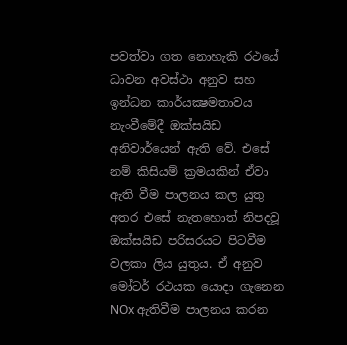පවත්වා ගත නොහැකි රථයේ ධාවන අවස්ථා අනුව සහ ඉන්ධන කාර්යක්‍ෂමතාවය නැංවීමේදී ඔක්සයිඩ අනිවාර්යෙන් ඇති වේ. එසේ නම් කිසියම් ක්‍රමයකින් ඒවා ඇති වීම පාලනය කල යුතු අතර එසේ නැතහොත් නිපදවූ ඔක්සයිඩ පරිසරයට පිටවීම වලකා ලිය යුතුය. ඒ අනුව මෝටර් රථයක යොදා ගැනෙන NOx ඇතිවීම පාලනය කරන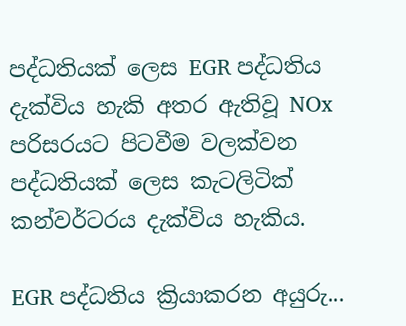පද්ධතියක් ලෙස EGR පද්ධතිය දැක්විය හැකි අතර ඇතිවූ NOx පරිසරයට පිටවීම වලක්වන පද්ධතියක් ලෙස කැටලිටික් කන්වර්ටරය දැක්විය හැකිය.

EGR පද්ධතිය ක්‍රියාකරන අයුරු...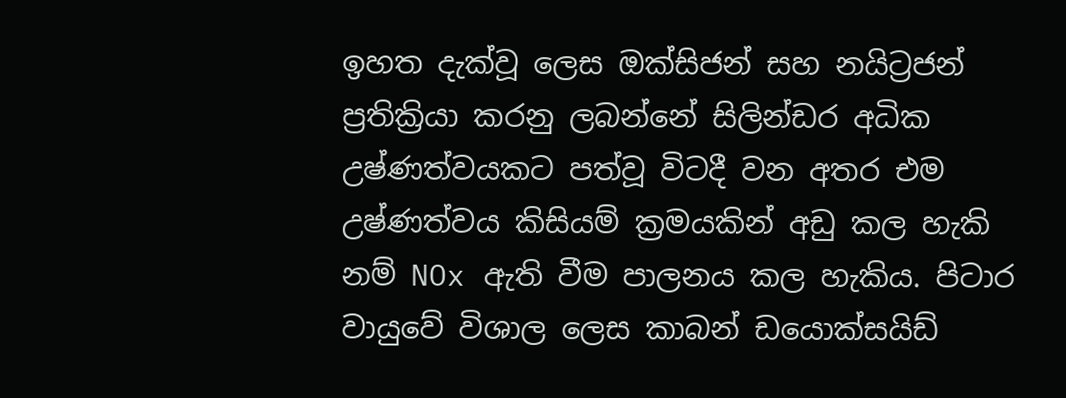ඉහත දැක්වූ ලෙස ඔක්සිජන් සහ නයිට්‍රජන් ප්‍රතික්‍රියා කරනු ලබන්නේ සිලින්ඩර අධික උෂ්ණත්වයකට පත්වූ විටදී වන අතර එම උෂ්ණත්වය කිසියම් ක්‍රමයකින් අඩු කල හැකි නම් NOx ඇති වීම පාලනය කල හැකිය. පිටාර වායුවේ විශාල ලෙස කාබන් ඩයොක්සයිඩ්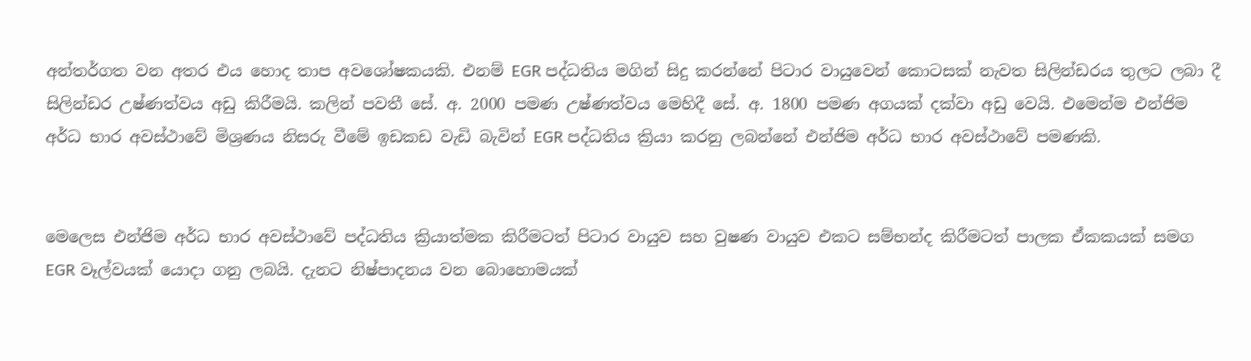අන්තර්ගත වන අතර එය හොද තාප අවශෝෂකයකි. එනම් EGR පද්ධතිය මගින් සිදු කරන්නේ පිටාර වායුවෙන් කොටසක් නැවත සිලින්ඩරය තුලට ලබා දී සිලින්ඩර උෂ්ණත්වය අඩු කිරීමයි. කලින් පවතී සේ. අ. 2000 පමණ උෂ්ණත්වය මෙහිදී සේ. අ. 1800 පමණ අගයක් දක්වා අඩු වෙයි. එමෙන්ම එන්ජිම අර්ධ භාර අවස්ථාවේ මිශ්‍රණය නිසරු වීමේ ඉඩකඩ වැඩි බැවින් EGR පද්ධතිය ක්‍රියා කරනු ලබන්නේ එන්ජිම අර්ධ භාර අවස්ථාවේ පමණකි.


මෙලෙස එන්ජිම අර්ධ භාර අවස්ථාවේ පද්ධතිය ක්‍රියාත්මක කිරීමටත් පිටාර වායුව සහ වුෂණ වායුව එකට සම්භන්ද කිරීමටත් පාලක ඒකකයක් සමග EGR වෑල්වයක් යොදා ගනු ලබයි. දැනට නිෂ්පාදනය වන බොහොමයක්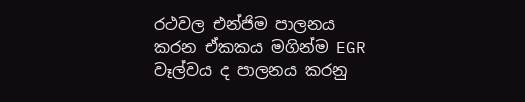රථවල එන්ජිම පාලනය කරන ඒකකය මගින්ම EGR වෑල්වය ද පාලනය කරනු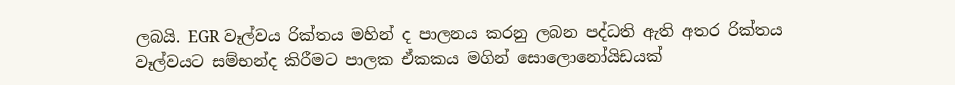ලබයි. EGR වෑල්වය රික්තය මහින් ද පාලනය කරනු ලබන පද්ධති ඇති අතර රික්තය වෑල්වයට සම්භන්ද කිරීමට පාලක ඒකකය මගින් සොලොනෝයිඩයක්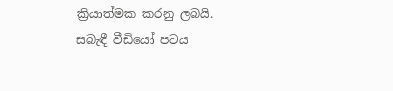ක්‍රියාත්මක කරනු ලබයි. සබැඳී වීඩියෝ පටය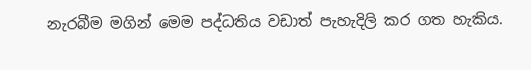නැරබීම මගින් මෙම පද්ධතිය වඩාත් පැහැදිලි කර ගත හැකිය.